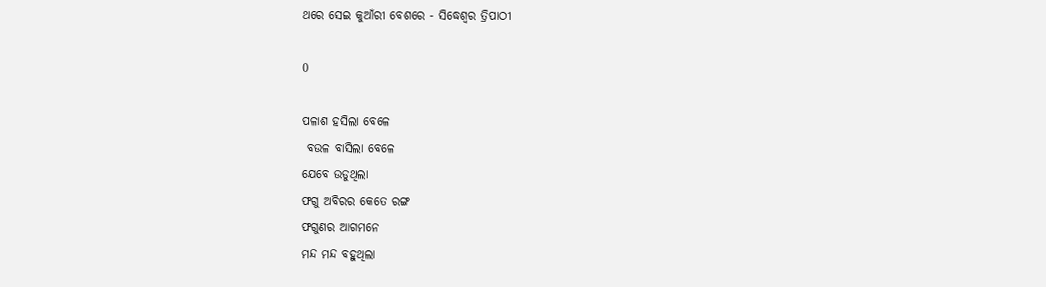ଥରେ ସେଇ କୁଆଁରୀ ବେଶରେ - ସିଦ୍ଧେଶ୍ଵର ତ୍ରିପାଠୀ

0

ପଳାଶ ହସିଲା ବେଳେ
 ବଉଳ ବାସିଲା ବେଳେ
ଯେବେ ଉଡୁଥିଲା
ଫଗୁ ଅବିରର କେତେ ରଙ୍ଗ
ଫଗୁଣର ଆଗମନେ
ମନ୍ଦ ମନ୍ଦ ବହୁଥିଲା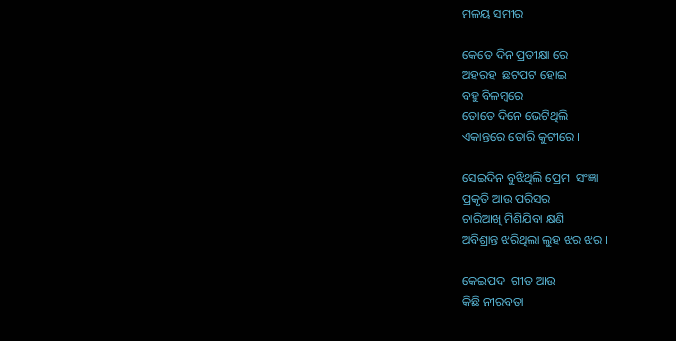ମଳୟ ସମୀର

କେତେ ଦିନ ପ୍ରତୀକ୍ଷା ରେ
ଅହରହ  ଛଟପଟ ହୋଇ
ବହୁ ବିଳମ୍ବରେ
ତୋତେ ଦିନେ ଭେଟିଥିଲି
ଏକାନ୍ତରେ ତୋରି କୁଟୀରେ ।

ସେଇଦିନ ବୁଝିଥିଲି ପ୍ରେମ  ସଂଜ୍ଞା
ପ୍ରକୃତି ଆଉ ପରିସର
ଚାରିଆଖି ମିଶିଯିବା କ୍ଷଣି
ଅବିଶ୍ରାନ୍ତ ଝରିଥିଲା ଲୁହ ଝର ଝର ।

କେଇପଦ  ଗୀତ ଆଉ
କିଛି ନୀରବତା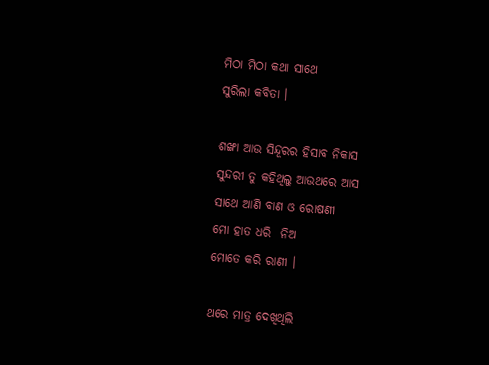ମିଠା ମିଠା କଥା ସାଥେ
ସୁରିଲା କବିତା ।

ଶଙ୍ଖା ଆଉ ସିନ୍ଦୂରର ହିସାବ ନିକାସ
ସୁନ୍ଦରୀ ତୁ କହିଥିଲୁ ଆଉଥରେ ଆସ
ସାଥେ ଆଣି ବାଣ ଓ ରୋଷଣୀ
ମୋ ହାତ ଧରି  ନିଅ
ମୋତେ କରି ରାଣୀ ।

ଥରେ ମାତ୍ର ଦେଖିଥିଲି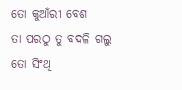ତୋ କୁଆଁରୀ ବେଶ
ତା ପରଠୁ ତୁ ବଦଳି ଗଲୁ
ତୋ ସିଂଥି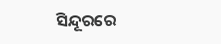ସିନ୍ଦୂରରେ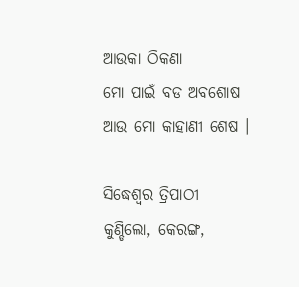ଆଉକା ଠିକଣା
ମୋ ପାଇଁ ବଡ ଅବଶୋଷ
ଆଉ ମୋ କାହାଣୀ ଶେଷ ।

ସିଦ୍ଧେଶ୍ଵର ତ୍ରିପାଠୀ
କୁଣ୍ଡିଲୋ, କେରଙ୍ଗ,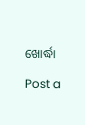ଖୋର୍ଦ୍ଧା

Post a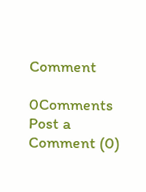Comment

0Comments
Post a Comment (0)